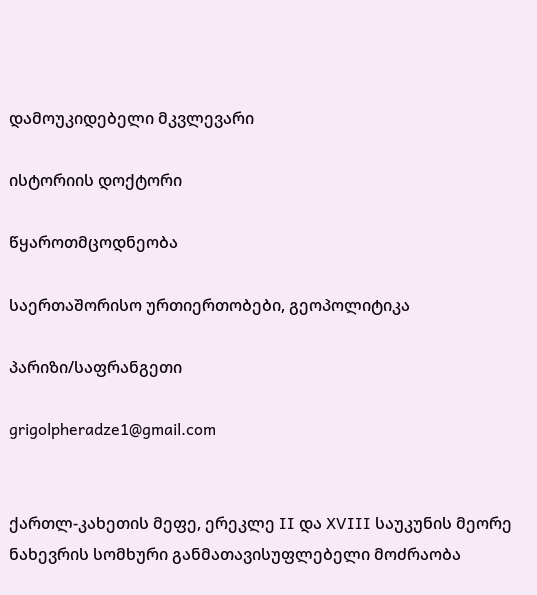დამოუკიდებელი მკვლევარი

ისტორიის დოქტორი

წყაროთმცოდნეობა

საერთაშორისო ურთიერთობები, გეოპოლიტიკა

პარიზი/საფრანგეთი

grigolpheradze1@gmail.com


ქართლ-კახეთის მეფე, ერეკლე II და XVIII საუკუნის მეორე ნახევრის სომხური განმათავისუფლებელი მოძრაობა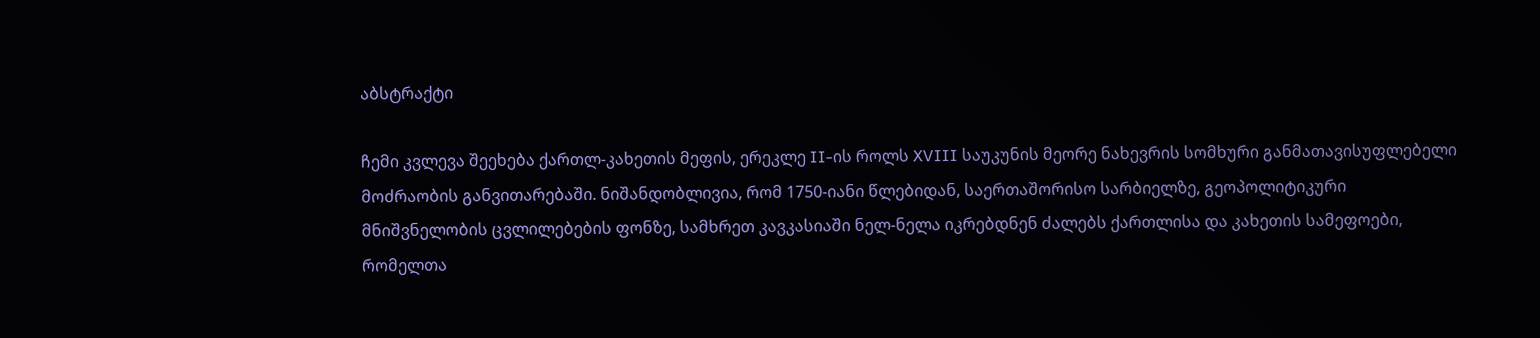აბსტრაქტი

ჩემი კვლევა შეეხება ქართლ-კახეთის მეფის, ერეკლე II-ის როლს XVIII საუკუნის მეორე ნახევრის სომხური განმათავისუფლებელი მოძრაობის განვითარებაში. ნიშანდობლივია, რომ 1750-იანი წლებიდან, საერთაშორისო სარბიელზე, გეოპოლიტიკური მნიშვნელობის ცვლილებების ფონზე, სამხრეთ კავკასიაში ნელ-ნელა იკრებდნენ ძალებს ქართლისა და კახეთის სამეფოები, რომელთა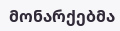მონარქებმა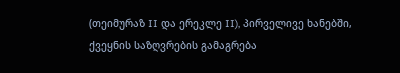(თეიმურაზ II და ერეკლე II), პირველივე ხანებში, ქვეყნის საზღვრების გამაგრება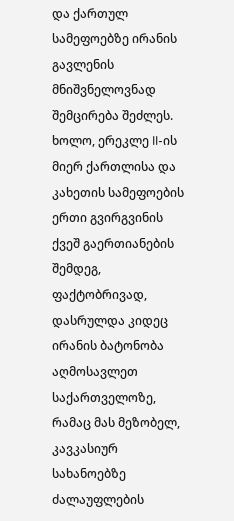და ქართულ სამეფოებზე ირანის გავლენის მნიშვნელოვნად შემცირება შეძლეს. ხოლო, ერეკლე II-ის მიერ ქართლისა და კახეთის სამეფოების ერთი გვირგვინის ქვეშ გაერთიანების შემდეგ, ფაქტობრივად, დასრულდა კიდეც ირანის ბატონობა აღმოსავლეთ საქართველოზე, რამაც მას მეზობელ, კავკასიურ სახანოებზე ძალაუფლების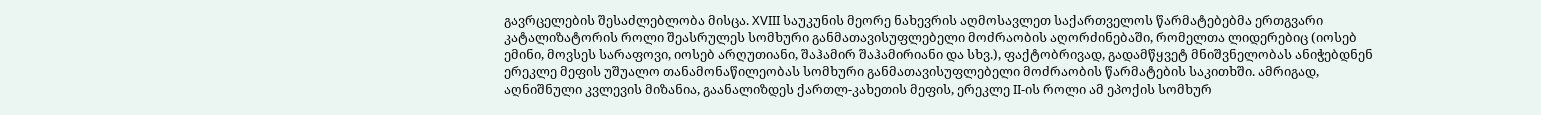გავრცელების შესაძლებლობა მისცა. XVIII საუკუნის მეორე ნახევრის აღმოსავლეთ საქართველოს წარმატებებმა ერთგვარი კატალიზატორის როლი შეასრულეს სომხური განმათავისუფლებელი მოძრაობის აღორძინებაში, რომელთა ლიდერებიც (იოსებ ემინი, მოვსეს სარაფოვი, იოსებ არღუთიანი, შაჰამირ შაჰამირიანი და სხვ.), ფაქტობრივად, გადამწყვეტ მნიშვნელობას ანიჭებდნენ ერეკლე მეფის უშუალო თანამონაწილეობას სომხური განმათავისუფლებელი მოძრაობის წარმატების საკითხში. ამრიგად, აღნიშნული კვლევის მიზანია, გაანალიზდეს ქართლ-კახეთის მეფის, ერეკლე II-ის როლი ამ ეპოქის სომხურ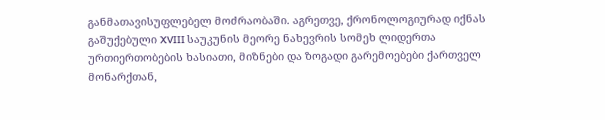განმათავისუფლებელ მოძრაობაში. აგრეთვე, ქრონოლოგიურად იქნას გაშუქებული XVIII საუკუნის მეორე ნახევრის სომეხ ლიდერთა ურთიერთობების ხასიათი, მიზნები და ზოგადი გარემოებები ქართველ მონარქთან,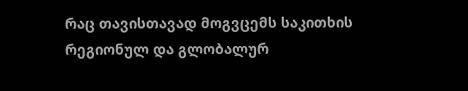რაც თავისთავად მოგვცემს საკითხის რეგიონულ და გლობალურ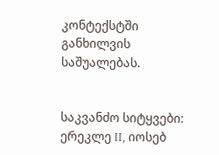კონტექსტში განხილვის საშუალებას.


საკვანძო სიტყვები: ერეკლე II, იოსებ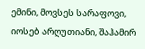ემინი, მოვსეს სარაფოვი, იოსებ არღუთიანი, შაჰამირ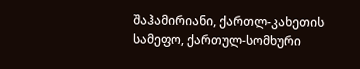შაჰამირიანი, ქართლ-კახეთის სამეფო, ქართულ-სომხური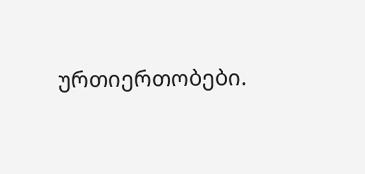ურთიერთობები.